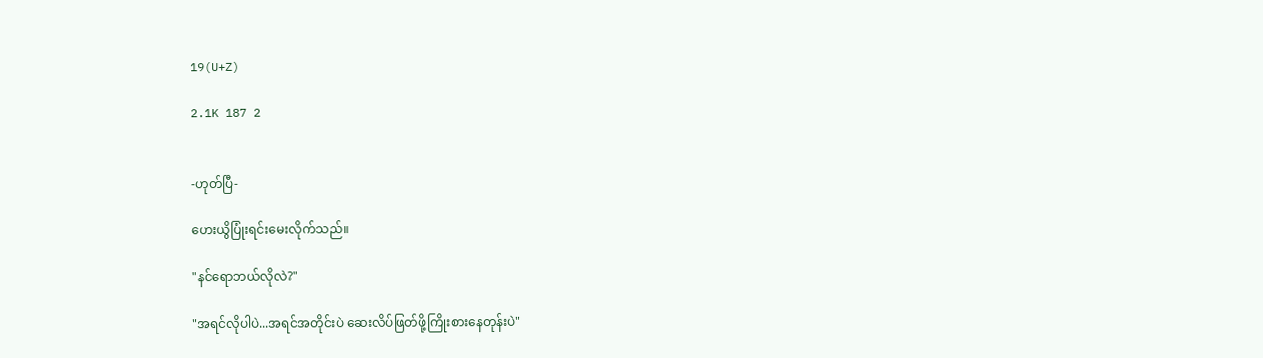19(U+Z)

2.1K 187 2


-ဟုတ်ပြီ-

ဟေးယွိပြုံးရင်းမေးလိုက်သည်။

"နင်ရောဘယ်လိုလဲ?"

"အရင်လိုပါပဲ...အရင်အတိုင်းပဲ ဆေးလိပ်ဖြတ်ဖို့ကြိုးစားနေတုန်းပဲ"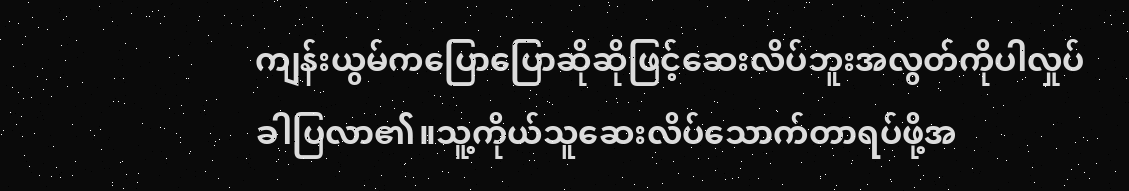ကျန်းယွမ်ကပြောပြောဆိုဆိုဖြင့်ဆေးလိပ်ဘူးအလွတ်ကိုပါလှုပ်ခါပြလာ၏။သူ့ကိုယ်သူဆေးလိပ်သောက်တာရပ်ဖို့အ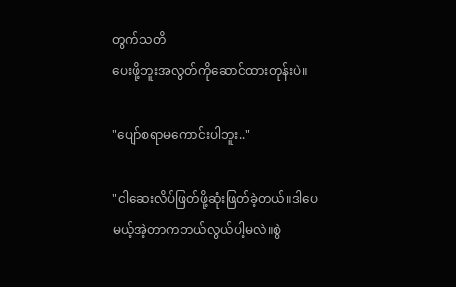တွက်သတိ
ပေးဖို့ဘူးအလွတ်ကိုဆောင်ထားတုန်းပဲ။

"ပျော်စရာမကောင်းပါဘူး.."

"ငါဆေးလိပ်ဖြတ်ဖို့ဆုံးဖြတ်ခဲ့တယ်။ဒါပေ
မယ့်အဲ့တာကဘယ်လွယ်ပါ့မလဲ။စွဲ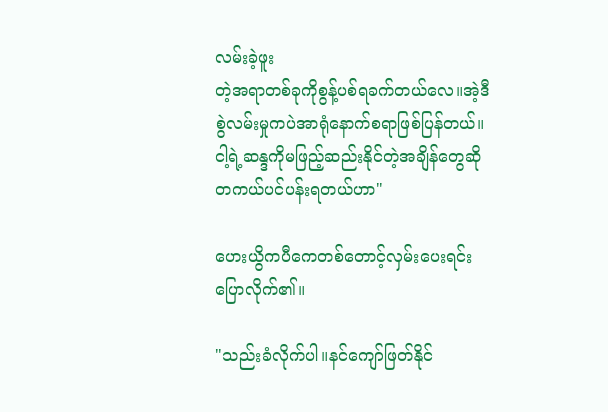လမ်းခဲ့ဖူး
တဲ့အရာတစ်ခုကိုစွန့်ပစ်ရခက်တယ်လေ။အဲ့ဒီ
စွဲလမ်းမှုကပဲအာရုံနောက်စရာဖြစ်ပြန်တယ်။
ငါ့ရဲ့ဆန္ဒကိုမဖြည့်ဆည်းနိုင်တဲ့အချိန်တွေဆို
တကယ်ပင်ပန်းရတယ်ဟာ"

ဟေးယွိကပီကေတစ်တောင့်လှမ်းပေးရင်း
ပြောလိုက်၏။

"သည်းခံလိုက်ပါ။နင်ကျော်ဖြတ်နိုင်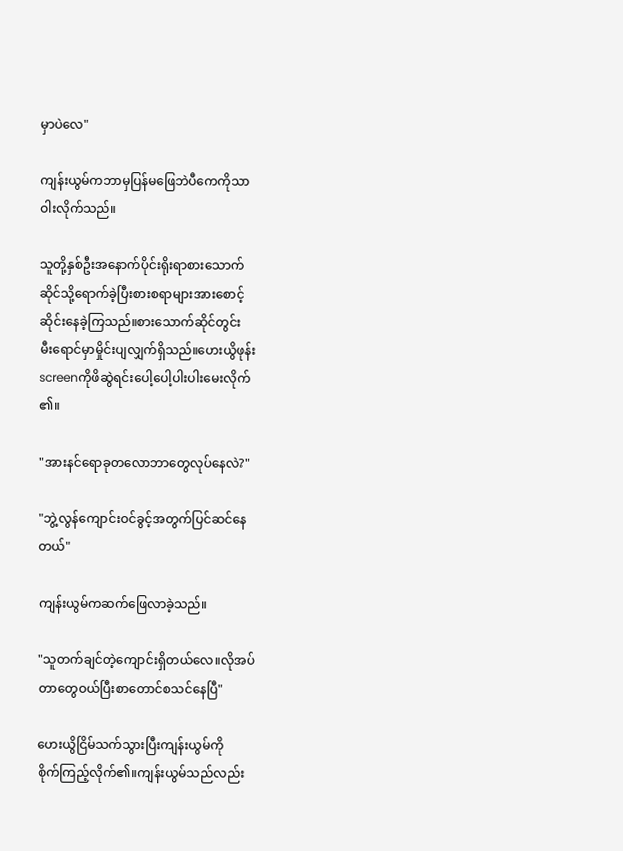မှာပဲလေ"

ကျန်းယွမ်ကဘာမှပြန်မဖြေဘဲပီကေကိုသာ
ဝါးလိုက်သည်။

သူတို့နှစ်ဦးအနောက်ပိုင်းရိုးရာစားသောက်
ဆိုင်သို့ရောက်ခဲ့ပြီးစားစရာများအားစောင့်
ဆိုင်းနေခဲ့ကြသည်။စားသောက်ဆိုင်တွင်း
မီးရောင်မှာမှိုင်းပျလျှက်ရှိသည်။ဟေးယွိဖုန်း
screenကိုဖိဆွဲရင်းပေါ့ပေါ့ပါးပါးမေးလိုက်
၏။

"အားနင်ရောခုတလောဘာတွေလုပ်နေလဲ?"

"ဘွဲ့လွန်ကျောင်းဝင်ခွင့်အတွက်ပြင်ဆင်နေ
တယ်"

ကျန်းယွမ်ကဆက်ဖြေလာခဲ့သည်။

"သူတက်ချင်တဲ့ကျောင်းရှိတယ်လေ။လိုအပ်
တာတွေဝယ်ပြီးစာတောင်စသင်နေပြီ"

ဟေးယွိငြိမ်သက်သွားပြီးကျန်းယွမ်ကို
စိုက်ကြည့်လိုက်၏။ကျန်းယွမ်သည်လည်း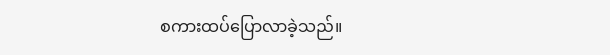စကားထပ်ပြောလာခဲ့သည်။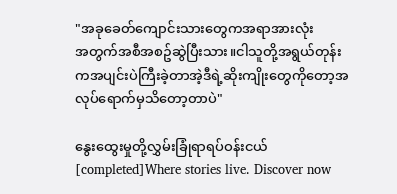"အခုခေတ်ကျောင်းသားတွေကအရာအားလုံး
အတွက်အစီအစဥ်ဆွဲပြီးသား။ငါသူတို့အရွယ်တုန်းကအပျင်းပဲကြီးခဲ့တာအဲ့ဒီရဲ့ဆိုးကျိုးတွေကိုတော့အလုပ်ရောက်မှသိတော့တာပဲ"

နွေးထွေးမှုတို့လွှမ်းခြုံရာရပ်ဝန်းငယ်[completed]Where stories live. Discover now